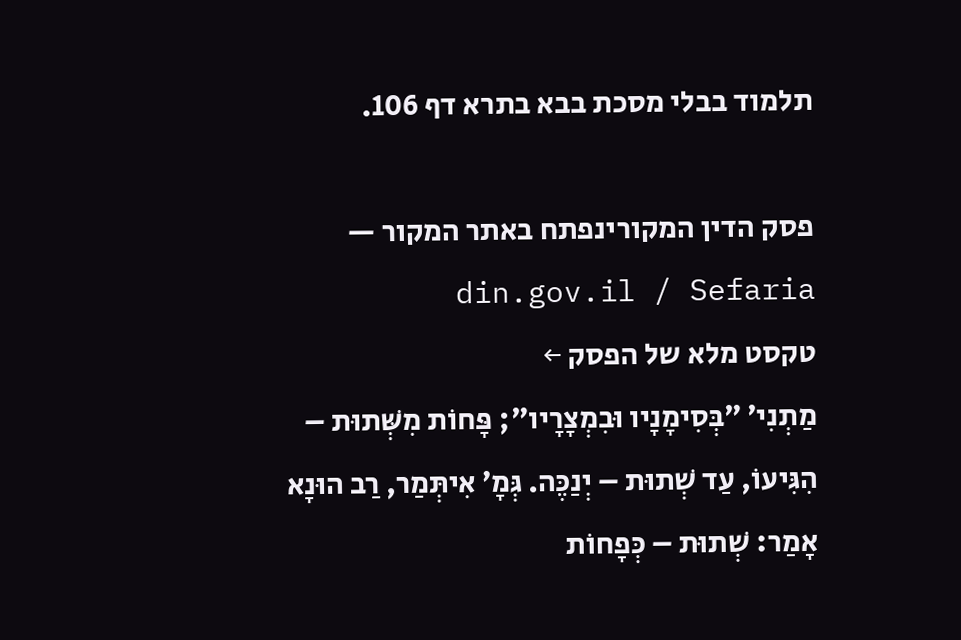תלמוד בבלי מסכת בבא בתרא דף 106.

פסק הדין המקורינפתח באתר המקור — din.gov.il / Sefaria
טקסט מלא של הפסק ←
מַתְנִי׳ ״בְּסִימָנָיו וּבִמְצָרָיו״; פָּחוֹת מִשְּׁתוּת – הִגִּיעוֹ, עַד שְׁתוּת – יְנַכֶּה. גְּמָ׳ אִיתְּמַר, רַב הוּנָא אָמַר: שְׁתוּת – כְּפָחוֹת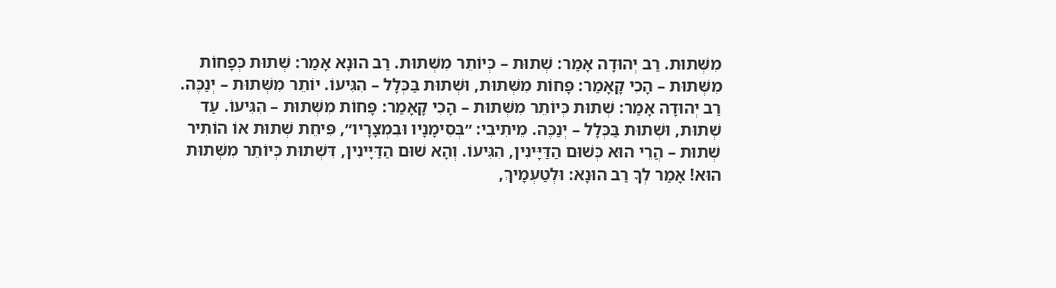מִשְּׁתוּת. רַב יְהוּדָה אָמַר: שְׁתוּת – כְּיוֹתֵר מִשְּׁתוּת. רַב הוּנָא אָמַר: שְׁתוּת כְּפָחוֹת מִשְּׁתוּת – הָכִי קָאָמַר: פָּחוֹת מִשְּׁתוּת, וּשְׁתוּת בַּכְּלָל – הִגִּיעוֹ. יוֹתֵר מִשְּׁתוּת – יְנַכֶּה. רַב יְהוּדָה אָמַר: שְׁתוּת כְּיוֹתֵר מִשְּׁתוּת – הָכִי קָאָמַר: פָּחוֹת מִשְּׁתוּת – הִגִּיעוֹ. עַד שְׁתוּת, וּשְׁתוּת בַּכְּלָל – יְנַכֶּה. מֵיתִיבִי: ״בְּסִימָנָיו וּבִמְצָרָיו״, פִּיחֵת שְׁתוּת אוֹ הוֹתִיר שְׁתוּת – הֲרֵי הוּא כְּשׁוּם הַדַּיָּינִין, הִגִּיעוֹ. וְהָא שׁוּם הַדַּיָּינִין, דִּשְׁתוּת כְּיוֹתֵר מִשְּׁתוּת הוּא! אָמַר לְךָ רַב הוּנָא: וּלְטַעְמָיךְ,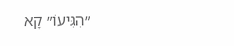״הִגִּיעוֹ״ קָא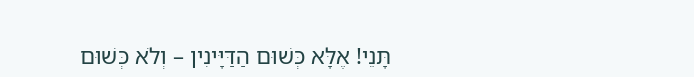תָּנֵי! אֶלָּא כְּשׁוּם הַדַּיָּינִין – וְלֹא כְּשׁוּם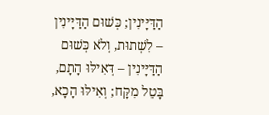הַדַּיָּינִין; כְּשׁוּם הַדַּיָּינִין – לִשְׁתוּת, וְלֹא כְּשׁוּם הַדַּיָּינִין – דְּאִילּוּ הָתָם, בָּטֵל מִקָּח; וְאִילּוּ הָכָא,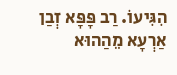הִגִּיעוֹ. רַב פָּפָּא זְבַן אַרְעָא מֵהַהוּא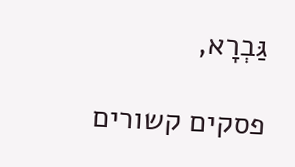גַּבְרָא,

פסקים קשורים